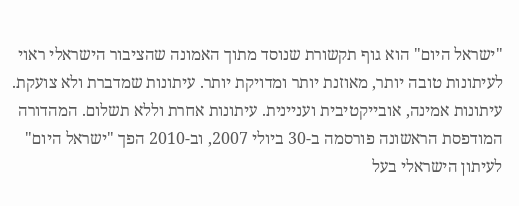"ישראל היום" הוא גוף תקשורת שנוסד מתוך האמונה שהציבור הישראלי ראוי לעיתונות טובה יותר, מאוזנת יותר ומדויקת יותר. עיתונות שמדברת ולא צועקת. עיתונות אמינה, אובייקטיבית ועניינית. עיתונות אחרת וללא תשלום. המהדורה המודפסת הראשונה פורסמה ב-30 ביולי 2007, וב-2010 הפך "ישראל היום" לעיתון הישראלי בעל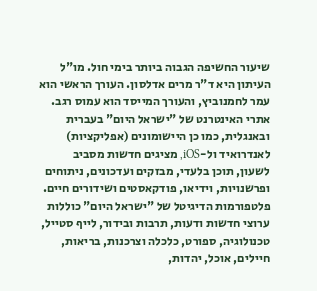שיעור החשיפה הגבוה ביותר בימי חול. מו"ל העיתון היא ד"ר מרים אדלסון. העורך הראשי הוא עמר לחמנוביץ, והעורך המייסד הוא עמוס רגב. אתרי האינטרנט של "ישראל היום" בעברית ובאנגלית, כמו כן היישומונים (אפליקציות) לאנדרואיד ול-iOS, מציגים חדשות מסביב לשעון, תוכן בלעדי, מבזקים ועדכונים, ניתוחים ופרשנויות, וידיאו, פודקאסטים ושידורים חיים. פלטפורמות הדיגיטל של "ישראל היום" כוללות ערוצי חדשות ודעות, תרבות ובידור, לייף סטייל, טכנולוגיה, ספורט, כלכלה וצרכנות, בריאות, חיילים, אוכל, יהדות,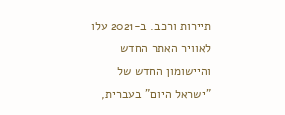תיירות ורכב. ב-2021 עלו לאוויר האתר החדש והיישומון החדש של "ישראל היום" בעברית,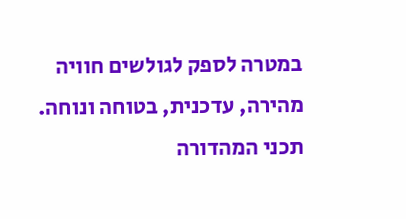במטרה לספק לגולשים חוויה מהירה, עדכנית, בטוחה ונוחה. תכני המהדורה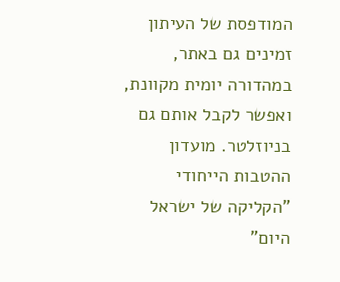המודפסת של העיתון זמינים גם באתר, במהדורה יומית מקוונת, ואפשר לקבל אותם גם בניוזלטר. מועדון ההטבות הייחודי "הקליקה של ישראל היום"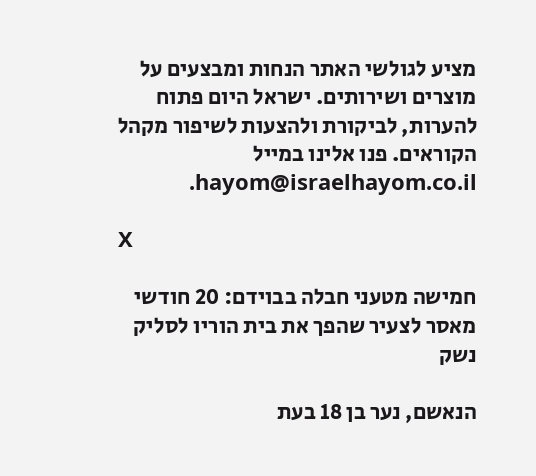מציע לגולשי האתר הנחות ומבצעים על מוצרים ושירותים. ישראל היום פתוח להערות, לביקורת ולהצעות לשיפור מקהל הקוראים. פנו אלינו במייל hayom@israelhayom.co.il.

X

חמישה מטעני חבלה בבוידם: 20 חודשי מאסר לצעיר שהפך את בית הוריו לסליק נשק

הנאשם, נער בן 18 בעת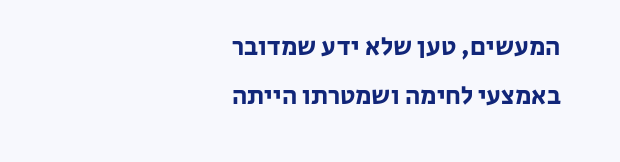המעשים, טען שלא ידע שמדובר באמצעי לחימה ושמטרתו הייתה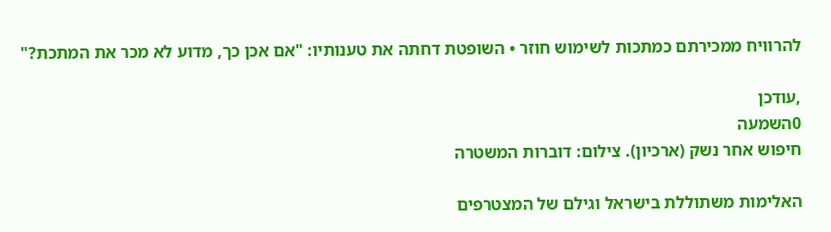להרוויח ממכירתם כמתכות לשימוש חוזר • השופטת דחתה את טענותיו: "אם אכן כך, מדוע לא מכר את המתכת?"

,עודכן
0השמעה
חיפוש אחר נשק (ארכיון). צילום: דוברות המשטרה

האלימות משתוללת בישראל וגילם של המצטרפים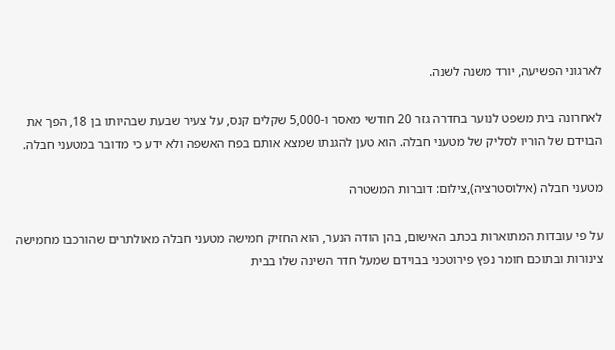לארגוני הפשיעה, יורד משנה לשנה.

לאחרונה בית משפט לנוער בחדרה גזר 20 חודשי מאסר ו-5,000 שקלים קנס, על צעיר שבעת שבהיותו בן 18, הפך את הבוידם של הוריו לסליק של מטעני חבלה. הוא טען להגנתו שמצא אותם בפח האשפה ולא ידע כי מדובר במטעני חבלה.

מטעני חבלה (אילוסטרציה),צילום: דוברות המשטרה

על פי עובדות המתוארות בכתב האישום, בהן הודה הנער, הוא החזיק חמישה מטעני חבלה מאולתרים שהורכבו מחמישה צינורות ובתוכם חומר נפץ פירוטכני בבוידם שמעל חדר השינה שלו בבית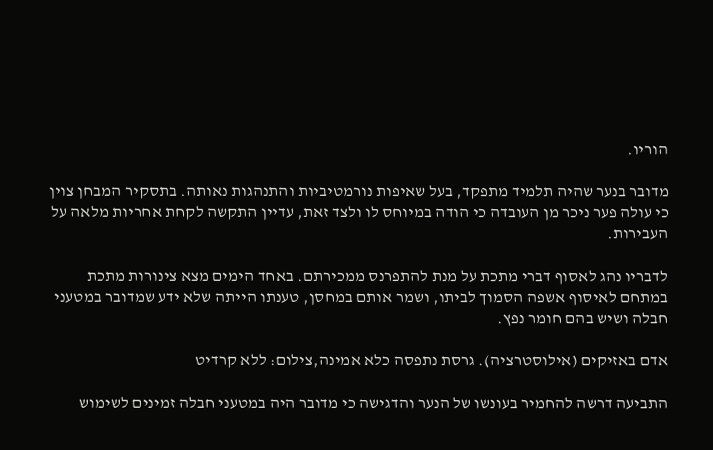הוריו.

מדובר בנער שהיה תלמיד מתפקד, בעל שאיפות נורמטיביות והתנהגות נאותה. בתסקיר המבחן צוין כי עולה פער ניכר מן העובדה כי הודה במיוחס לו ולצד זאת, עדיין התקשה לקחת אחריות מלאה על העבירות.

לדבריו נהג לאסוף דברי מתכת על מנת להתפרנס ממכירתם. באחד הימים מצא צינורות מתכת במתחם לאיסוף אשפה הסמוך לביתו, ושמר אותם במחסן, טענתו הייתה שלא ידע שמדובר במטעני חבלה ושיש בהם חומר נפץ.

אדם באזיקים (אילוסטרציה). גרסת נתפסה כלא אמינה,צילום: ללא קרדיט

התביעה דרשה להחמיר בעונשו של הנער והדגישה כי מדובר היה במטעני חבלה זמינים לשימוש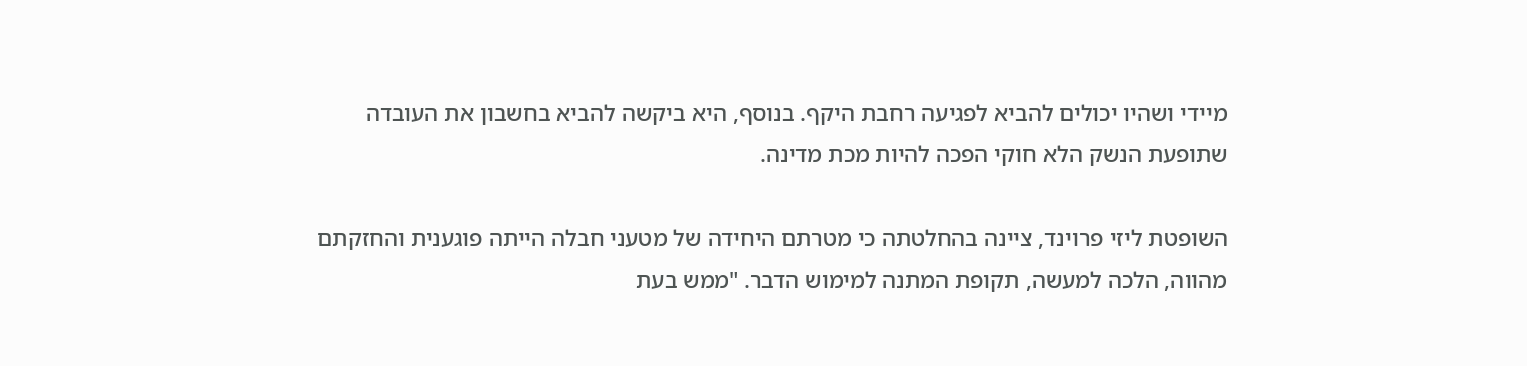מיידי ושהיו יכולים להביא לפגיעה רחבת היקף. בנוסף, היא ביקשה להביא בחשבון את העובדה שתופעת הנשק הלא חוקי הפכה להיות מכת מדינה.

השופטת ליזי פרוינד, ציינה בהחלטתה כי מטרתם היחידה של מטעני חבלה הייתה פוגענית והחזקתם מהווה, הלכה למעשה, תקופת המתנה למימוש הדבר. "ממש בעת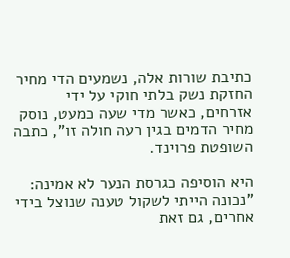כתיבת שורות אלה, נשמעים הדי מחיר החזקת נשק בלתי חוקי על ידי אזרחים, כאשר מדי שעה כמעט, נוסק מחיר הדמים בגין רעה חולה זו", כתבה השופטת פרוינד.

היא הוסיפה כגרסת הנער לא אמינה: "נכונה הייתי לשקול טענה שנוצל בידי אחרים, גם זאת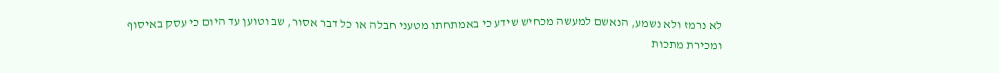לא נרמז ולא נשמע, הנאשם למעשה מכחיש שידע כי באמתחתו מטעני חבלה או כל דבר אסור, שב וטוען עד היום כי עסק באיסוף ומכירת מתכות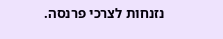נזנחות לצרכי פרנסה.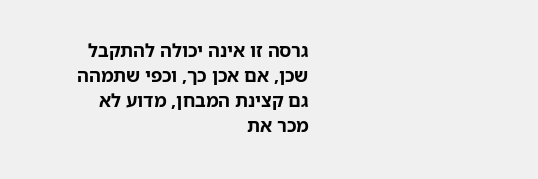גרסה זו אינה יכולה להתקבל שכן, אם אכן כך, וכפי שתמהה גם קצינת המבחן, מדוע לא מכר את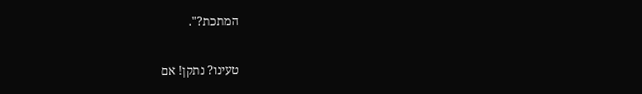המתכת?".

טעינו? נתקן! אם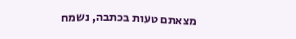מצאתם טעות בכתבה, נשמח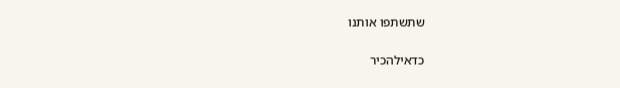שתשתפו אותנו

כדאילהכיר